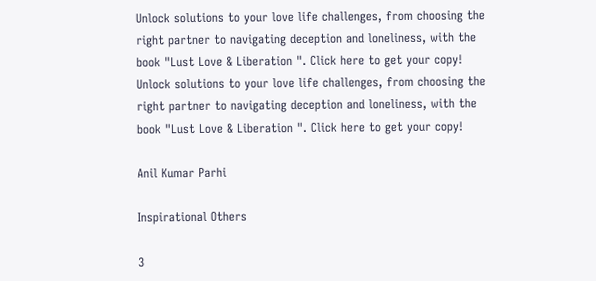Unlock solutions to your love life challenges, from choosing the right partner to navigating deception and loneliness, with the book "Lust Love & Liberation ". Click here to get your copy!
Unlock solutions to your love life challenges, from choosing the right partner to navigating deception and loneliness, with the book "Lust Love & Liberation ". Click here to get your copy!

Anil Kumar Parhi

Inspirational Others

3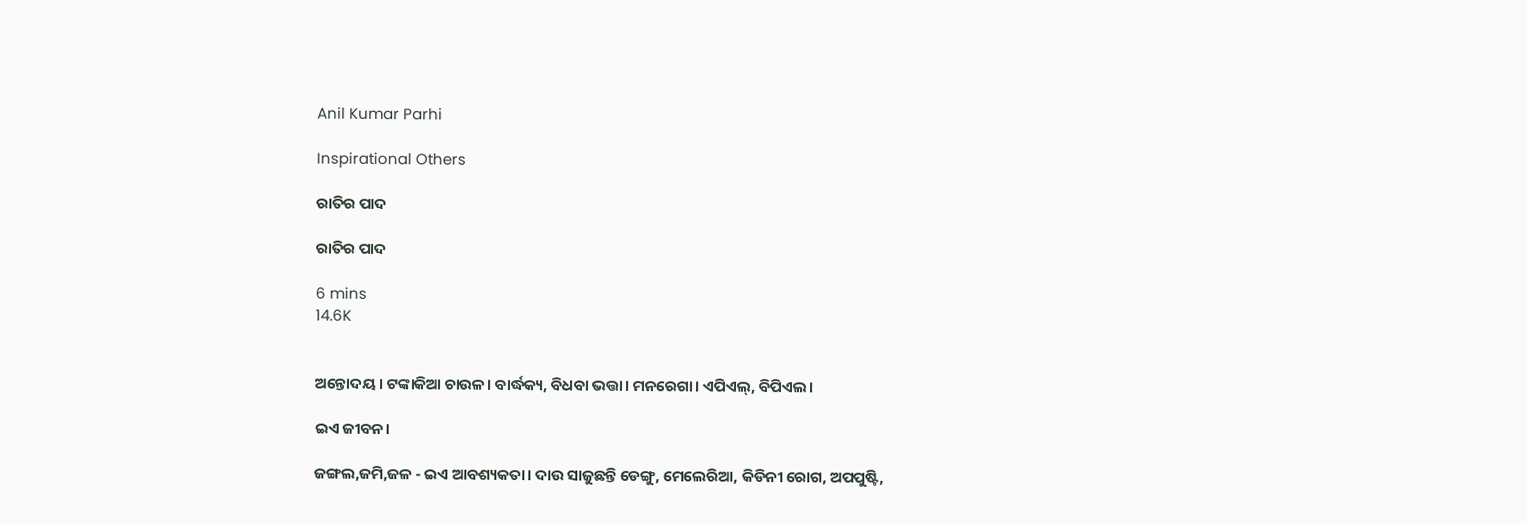Anil Kumar Parhi

Inspirational Others

ରାତିର ପାଦ

ରାତିର ପାଦ

6 mins
14.6K


ଅନ୍ତୋଦୟ। ଟଙ୍କାକିଆ ଚାଉଳ। ବାର୍ଦ୍ଧକ୍ୟ, ବିଧବା ଭତ୍ତା। ମନରେଗା। ଏପିଏଲ୍, ବିପିଏଲ।

ଇଏ ଜୀବନ।

ଜଙ୍ଗଲ,ଜମି,ଜଳ - ଇଏ ଆବଶ୍ୟକତା। ଦାଉ ସାଜୁଛନ୍ତି ଡେଙ୍ଗୁ, ମେଲେରିଆ, କିଡିନୀ ରୋଗ, ଅପପୁଷ୍ଟି,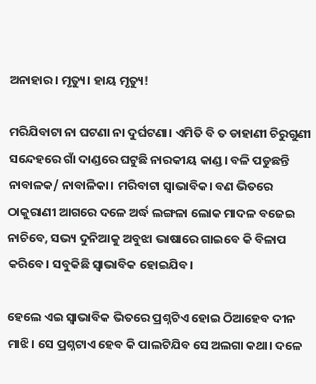ଅନାହାର। ମୃତ୍ୟୁ। ହାୟ ମୃତ୍ୟୁ!

ମରିଯିବାଟା ନା ଘଟଣା ନା ଦୁର୍ଘଟଣା। ଏମିତି ବି ତ ଡାହାଣୀ ଚିରୁଗୁଣୀ ସନ୍ଦେହରେ ଗାଁ ଦାଣ୍ଡରେ ଘଟୁଛି ନାରକୀୟ କାଣ୍ଡ। ବଳି ପଡୁଛନ୍ତି ନାବାଳକ/ ନାବାଳିକା। ମରିବାଟା ସ୍ବାଭାବିକ। ବଣ ଭିତରେ ଠାକୁରାଣୀ ଆଗରେ ଦଳେ ଅର୍ଦ୍ଧ ଲଙ୍ଗଳା ଲୋକ ମାଦଳ ବଜେଇ ନାଚିବେ, ସଭ୍ୟ ଦୁନିଆକୁ ଅବୁଝା ଭାଷାରେ ଗାଇବେ କି ବିଳାପ କରିବେ। ସବୁକିଛି ସ୍ବାଭାବିକ ହୋଇଯିବ।

ହେଲେ ଏଇ ସ୍ବାଭାବିକ ଭିତରେ ପ୍ରଶ୍ନଟିଏ ହୋଇ ଠିଆହେବ ଦୀନ ମାଝି। ସେ ପ୍ରଶ୍ନଟାଏ ହେବ କି ପାଲଟିଯିବ ସେ ଅଲଗା କଥା। ଦଳେ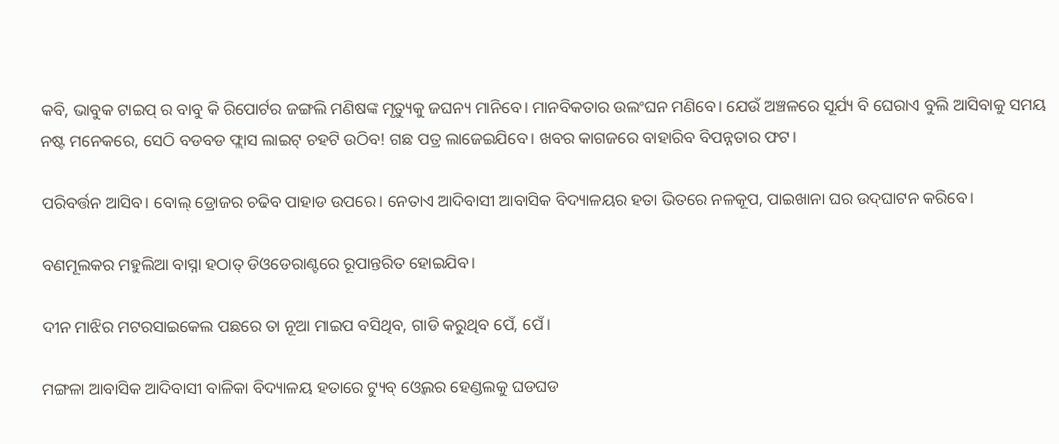କବି, ଭାବୁକ ଟାଇପ୍ ର ବାବୁ କି ରିପୋର୍ଟର ଜଙ୍ଗଲି ମଣିଷଙ୍କ ମୃତ୍ୟୁକୁ ଜଘନ୍ୟ ମାନିବେ। ମାନବିକତାର ଉଲଂଘନ ମଣିବେ। ଯେଉଁ ଅଞ୍ଚଳରେ ସୂର୍ଯ୍ୟ ବି ଘେରାଏ ବୁଲି ଆସିବାକୁ ସମୟ ନଷ୍ଟ ମନେକରେ, ସେଠି ବଡବଡ ଫ୍ଲାସ ଲାଇଟ୍ ଚହଟି ଉଠିବ! ଗଛ ପତ୍ର ଲାଜେଇଯିବେ। ଖବର କାଗଜରେ ବାହାରିବ ବିପନ୍ନତାର ଫଟ।

ପରିବର୍ତ୍ତନ ଆସିବ। ବୋଲ୍ ଡ୍ରୋଜର ଚଢିବ ପାହାଡ ଉପରେ। ନେତାଏ ଆଦିବାସୀ ଆବାସିକ ବିଦ୍ୟାଳୟର ହତା ଭିତରେ ନଳକୂପ, ପାଇଖାନା ଘର ଉଦ୍‌ଘାଟନ କରିବେ।

ବଣମୂଲକର ମହୁଲିଆ ବାସ୍ନା ହଠାତ୍ ଡିଓଡେରାଣ୍ଟରେ ରୂପାନ୍ତରିତ ହୋଇଯିବ।

ଦୀନ ମାଝିର ମଟରସାଇକେଲ ପଛରେ ତା ନୂଆ ମାଇପ ବସିଥିବ, ଗାଡି କରୁଥିବ ପେଁ, ପେଁ।

ମଙ୍ଗଳା ଆବାସିକ ଆଦିବାସୀ ବାଳିକା ବିଦ୍ୟାଳୟ ହତାରେ ଟ୍ୟୁବ୍ ଓ୍ବେଲର ହେଣ୍ଡଲକୁ ଘଡଘଡ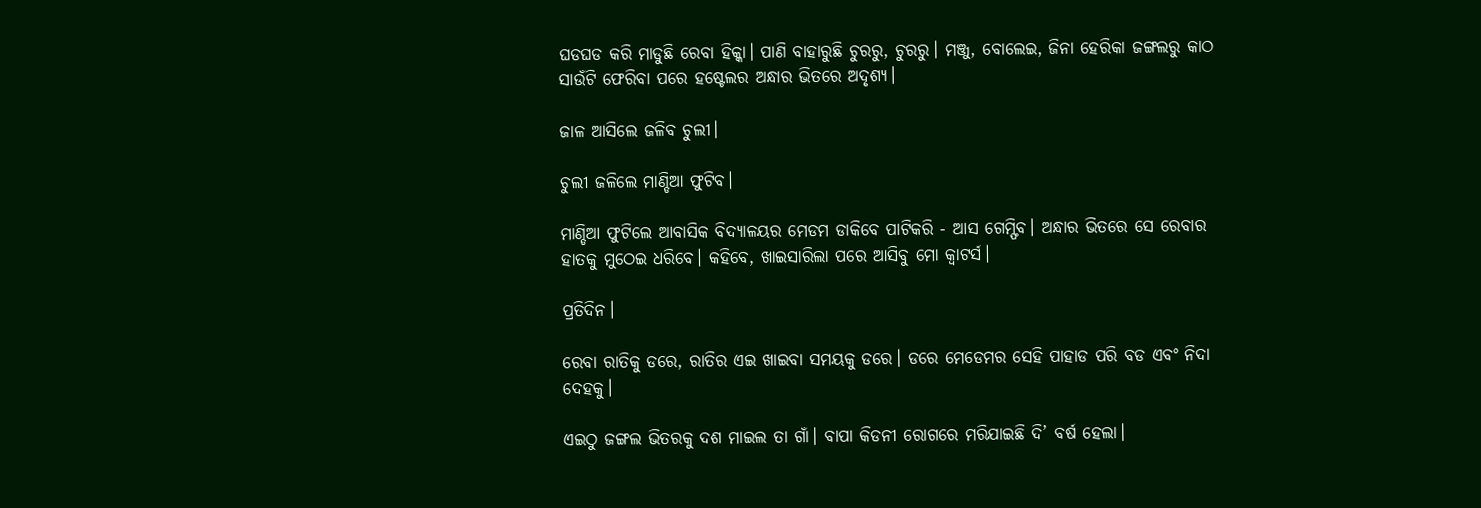ଘଡଘଡ କରି ମାଡୁଛି ରେବା ହିକ୍କା। ପାଣି ବାହାରୁଛି ଚୁରରୁ, ଚୁରରୁ। ମଞ୍ଜୁ, ବୋଲେଇ, ଜିନା ହେରିକା ଜଙ୍ଗଲରୁ କାଠ ସାଉଁଟି ଫେରିବା ପରେ ହଷ୍ଟେଲର ଅନ୍ଧାର ଭିତରେ ଅଦୃଶ୍ୟ।

ଜାଳ ଆସିଲେ ଜଳିବ ଚୁଲୀ।

ଚୁଲୀ ଜଳିଲେ ମାଣ୍ଡିଆ ଫୁଟିବ।

ମାଣ୍ଡିଆ ଫୁଟିଲେ ଆବାସିକ ବିଦ୍ୟାଳୟର ମେଡମ ଡାକିବେ ପାଟିକରି - ଆସ ଗେମ୍ଫିବ। ଅନ୍ଧାର ଭିତରେ ସେ ରେବାର ହାତକୁ ମୁଠେଇ ଧରିବେ। କହିବେ, ଖାଇସାରିଲା ପରେ ଆସିବୁ ମୋ କ୍ବାଟର୍ସ।

ପ୍ରତିଦିନ।

ରେବା ରାତିକୁ ଡରେ, ରାତିର ଏଇ ଖାଇବା ସମୟକୁ ଡରେ। ଡରେ ମେଡେମର ସେହି ପାହାଡ ପରି ବଡ ଏବଂ ନିଦା ଦେହକୁ।

ଏଇଠୁ ଜଙ୍ଗଲ ଭିତରକୁ ଦଶ ମାଇଲ ତା ଗାଁ। ବାପା କିଡନୀ ରୋଗରେ ମରିଯାଇଛି ଦି’ ବର୍ଷ ହେଲା।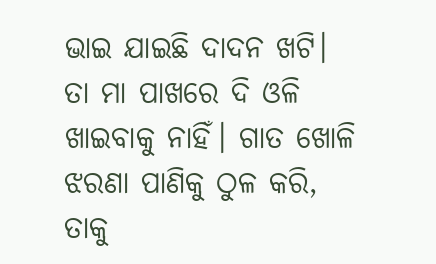ଭାଇ ଯାଇଛି ଦାଦନ ଖଟି। ତା ମା ପାଖରେ ଦି ଓଳି ଖାଇବାକୁ ନାହିଁ। ଗାତ ଖୋଳି ଝରଣା ପାଣିକୁ ଠୁଳ କରି, ତାକୁ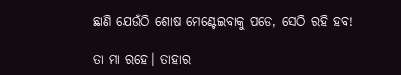ଛାଣି ଯେଉଁଠି ଶୋଷ ମେଣ୍ଟେଇବାକୁ ପଡେ, ସେଠି ରହି ହବ!

ତା ମା ରହେ। ତାହାର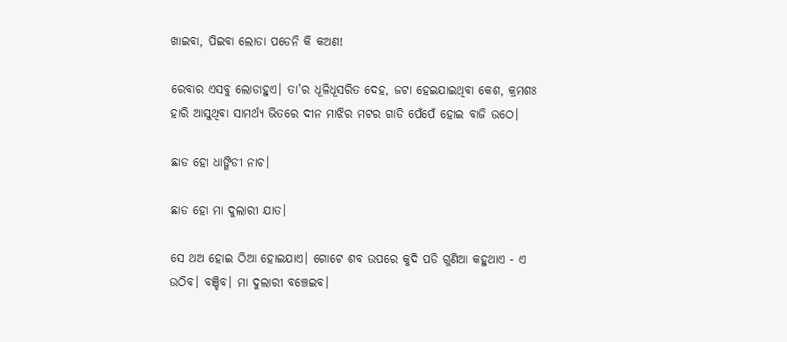ଖାଇବା, ପିଇବା ଲୋଡା ପଡେନି କି କଅଣ!

ରେବାର ଏସବୁ ଲୋଡାହୁଏ। ତା'ର ଧୂଳିଧୂସରିତ ଦେହ, ଜଟା ହେଇଯାଇଥିବା କେଶ, କ୍ରମଶଃ ହାରି ଆସୁଥିବା ସାମର୍ଥ୍ୟ ଭିତରେ ଦୀନ ମାଝିର ମଟର ଗାଡି ପେଁପେଁ ହୋଇ ବାଜି ଉଠେ।

ଛାଡ ହୋ ଧାଙ୍ଗିଡୀ ନାଚ।

ଛାଡ ହୋ ମା ଦୁଲାରୀ ଯାତ।

ସେ ଥଅ ହୋଇ ଠିଆ ହୋଇଯାଏ। ଗୋଟେ ଶବ ଉପରେ କୁଦି ପଡି ଗୁଣିଆ କହୁଥାଏ - ଏ ଉଠିବ। ବଞ୍ଚିବ। ମା ଦୁଲାରୀ ବଞ୍ଚେଇବ।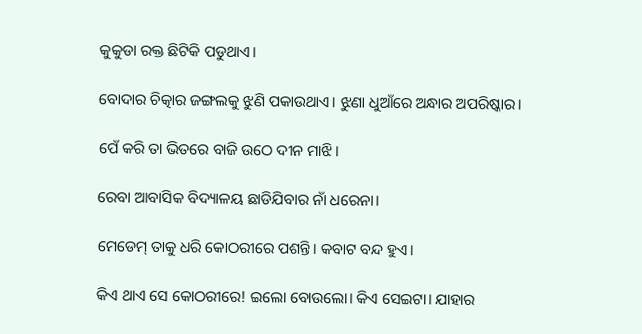କୁକୁଡା ରକ୍ତ ଛିଟିକି ପଡୁଥାଏ।

ବୋଦାର ଚିତ୍କାର ଜଙ୍ଗଲକୁ ଝୁଣି ପକାଉଥାଏ। ଝୁଣା ଧୁଆଁରେ ଅନ୍ଧାର ଅପରିଷ୍କାର।

ପେଁ କରି ତା ଭିତରେ ବାଜି ଉଠେ ଦୀନ ମାଝି।

ରେବା ଆବାସିକ ବିଦ୍ୟାଳୟ ଛାଡିଯିବାର ନାଁ ଧରେନା।

ମେଡେମ୍ ତାକୁ ଧରି କୋଠରୀରେ ପଶନ୍ତି। କବାଟ ବନ୍ଦ ହୁଏ।

କିଏ ଥାଏ ସେ କୋଠରୀରେ! ଇଲୋ ବୋଉଲୋ। କିଏ ସେଇଟା। ଯାହାର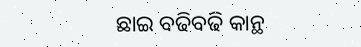ଛାଇ ବଢିବଢି କାନ୍ଥ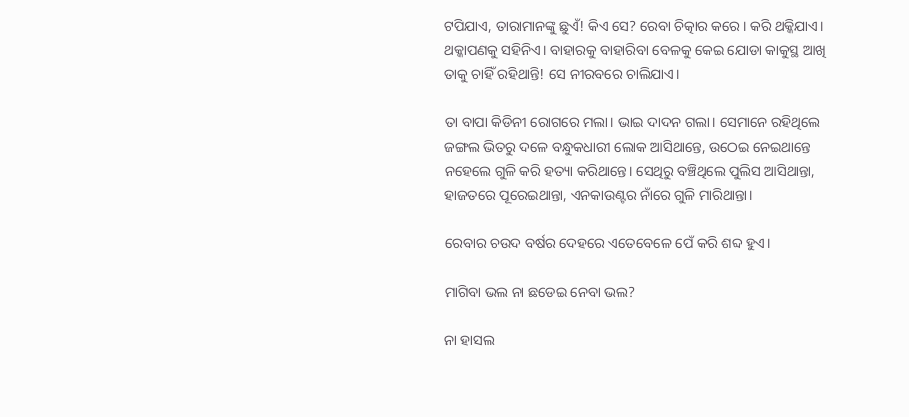ଟପିଯାଏ, ତାରାମାନଙ୍କୁ ଛୁଏଁ! କିଏ ସେ? ରେବା ଚିତ୍କାର କରେ। କରି ଥକ୍କିଯାଏ। ଥକ୍କାପଣକୁ ସହିନିଏ। ବାହାରକୁ ବାହାରିବା ବେଳକୁ କେଇ ଯୋଡା କାକୁସ୍ଥ ଆଖି ତାକୁ ଚାହିଁ ରହିଥାନ୍ତି! ସେ ନୀରବରେ ଚାଲିଯାଏ।

ତା ବାପା କିଡିନୀ ରୋଗରେ ମଲା। ଭାଇ ଦାଦନ ଗଲା। ସେମାନେ ରହିଥିଲେ ଜଙ୍ଗଲ ଭିତରୁ ଦଳେ ବନ୍ଧୁକଧାରୀ ଲୋକ ଆସିଥାନ୍ତେ, ଉଠେଇ ନେଇଥାନ୍ତେ ନହେଲେ ଗୁଳି କରି ହତ୍ୟା କରିଥାନ୍ତେ। ସେଥିରୁ ବଞ୍ଚିଥିଲେ ପୁଲିସ ଆସିଥାନ୍ତା, ହାଜତରେ ପୂରେଇଥାନ୍ତା, ଏନକାଉଣ୍ଟର ନାଁରେ ଗୁଳି ମାରିଥାନ୍ତା।

ରେବାର ଚଉଦ ବର୍ଷର ଦେହରେ ଏତେବେଳେ ପେଁ କରି ଶବ୍ଦ ହୁଏ।

ମାଗିବା ଭଲ ନା ଛଡେଇ ନେବା ଭଲ?

ନା ହାସଲ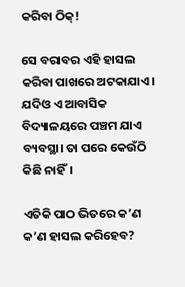କରିବା ଠିକ୍!

ସେ ବରାବର ଏହି ହାସଲ କରିବା ପାଖରେ ଅଟକାଯାଏ। ଯଦିଓ ଏ ଆବାସିକ ବିଦ୍ୟାଳୟରେ ପଞ୍ଚମ ଯାଏ ବ୍ୟବସ୍ଥା। ତା ପରେ କେଉଁଠି କିଛି ନାହିଁ।

ଏତିକି ପାଠ ଭିତରେ କ’ଣ କ’ଣ ହାସଲ କରିହେବ?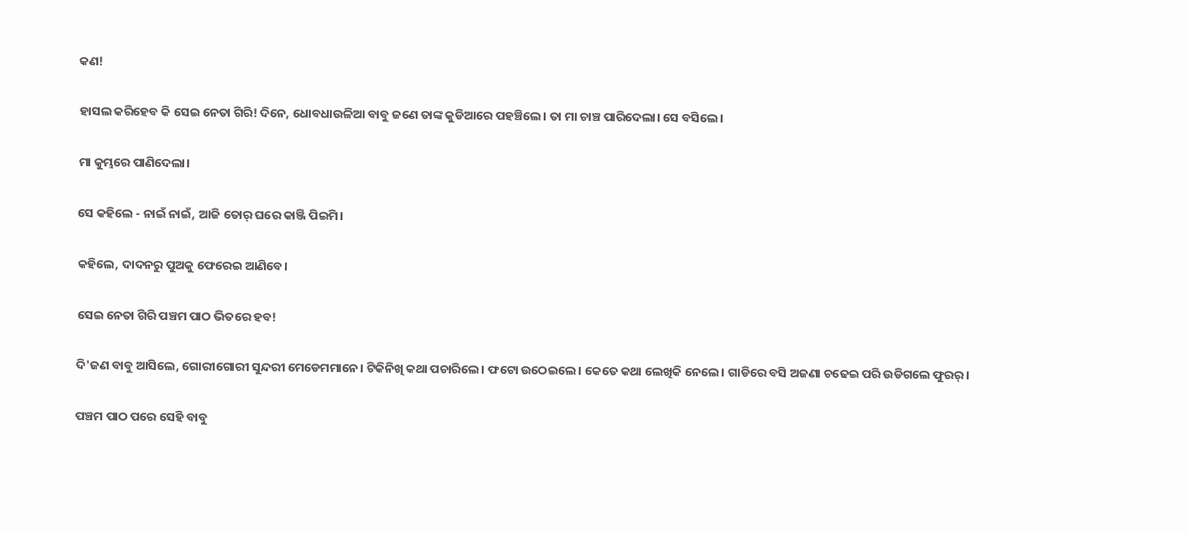କଣ!

ହାସଲ କରିହେବ କି ସେଇ ନେତା ଗିରି! ଦିନେ, ଧୋବଧାଉଳିଆ ବାବୁ ଜଣେ ତାଙ୍କ କୁଡିଆରେ ପହଞ୍ଚିଲେ। ତା ମା ଚାଞ୍ଚ ପାରିଦେଲା। ସେ ବସିଲେ।

ମା କୁମ୍ଭରେ ପାଣିଦେଲା।

ସେ କହିଲେ - ନାଇଁ ନାଇଁ, ଆଜି ତୋର୍ ଘରେ କାଞ୍ଜି ପିଇମି।

କହିଲେ, ଦାଦନରୁ ପୁଅକୁ ଫେରେଇ ଆଣିବେ।

ସେଇ ନେତା ଗିରି ପଞ୍ଚମ ପାଠ ଭିତରେ ହବ!

ଦି'ଜଣ ବାବୁ ଆସିଲେ, ଗୋରୀଗୋରୀ ସୁନ୍ଦରୀ ମେଡେମମାନେ। ଟିକିନିଖି କଥା ପଚାରିଲେ। ଫଟୋ ଉଠେଇଲେ। କେତେ କଥା ଲେଖିକି ନେଲେ। ଗାଡିରେ ବସି ଅଜଣା ଚଢେଇ ପରି ଉଡିଗଲେ ଫୁରର୍।

ପଞ୍ଚମ ପାଠ ପରେ ସେହି ବାବୁ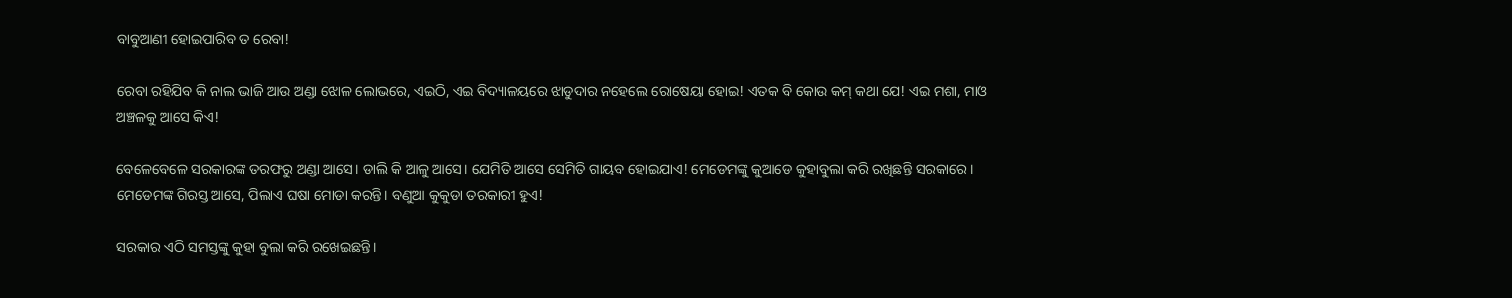ବାବୁଆଣୀ ହୋଇପାରିବ ତ ରେବା!

ରେବା ରହିଯିବ କି ନାଲ ଭାଜି ଆଉ ଅଣ୍ଡା ଝୋଳ ଲୋଭରେ, ଏଇଠି, ଏଇ ବିଦ୍ୟାଳୟରେ ଝାଡୁଦାର ନହେଲେ ରୋଷେୟା ହୋଇ! ଏତକ ବି କୋଉ କମ୍ କଥା ଯେ! ଏଇ ମଶା, ମାଓ ଅଞ୍ଚଳକୁ ଆସେ କିଏ!

ବେଳେବେଳେ ସରକାରଙ୍କ ତରଫରୁ ଅଣ୍ଡା ଆସେ। ଡାଲି କି ଆଳୁ ଆସେ। ଯେମିତି ଆସେ ସେମିତି ଗାୟବ ହୋଇଯାଏ! ମେଡେମଙ୍କୁ କୁଆଡେ କୁହାବୁଲା କରି ରଖିଛନ୍ତି ସରକାରେ। ମେଡେମଙ୍କ ଗିରସ୍ତ ଆସେ, ପିଲାଏ ଘଷା ମୋଡା କରନ୍ତି। ବଣୁଆ କୁକୁଡା ତରକାରୀ ହୁଏ!

ସରକାର ଏଠି ସମସ୍ତଙ୍କୁ କୁହା ବୁଲା କରି ରଖେଇଛନ୍ତି।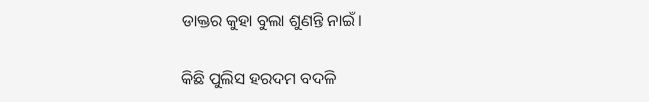ଡାକ୍ତର କୁହା ବୁଲା ଶୁଣନ୍ତି ନାଇଁ।

କିଛି ପୁଲିସ ହରଦମ ବଦଳି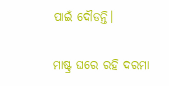ପାଇଁ ଦୌଡନ୍ତି।

ମାଷ୍ଟ୍ର ଘରେ ରହି ଦରମା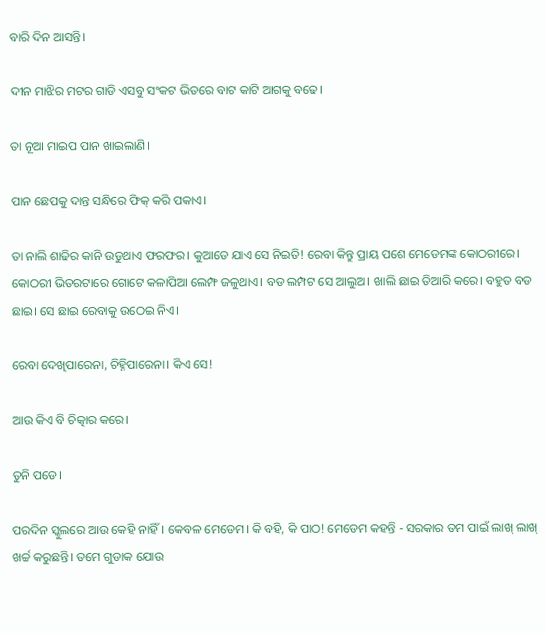ବାରି ଦିନ ଆସନ୍ତି।

ଦୀନ ମାଝିର ମଟର ଗାଡି ଏସବୁ ସଂକଟ ଭିତରେ ବାଟ କାଟି ଆଗକୁ ବଢେ।

ତା ନୂଆ ମାଇପ ପାନ ଖାଇଲାଣି।

ପାନ ଛେପକୁ ଦାନ୍ତ ସନ୍ଧିରେ ଫିକ୍ କରି ପକାଏ।

ତା ନାଲି ଶାଢିର କାନି ଉଡୁଥାଏ ଫରଫର। କୁଆଡେ ଯାଏ ସେ ନିଇତି! ରେବା କିନ୍ତୁ ପ୍ରାୟ ପଶେ ମେଡେମଙ୍କ କୋଠରୀରେ। କୋଠରୀ ଭିତରଟାରେ ଗୋଟେ କଳାପିଆ ଲେମ୍ଫ ଜଳୁଥାଏ। ବଡ ଲମ୍ପଟ ସେ ଆଲୁଅ। ଖାଲି ଛାଇ ତିଆରି କରେ। ବହୁତ ବଡ ଛାଇ। ସେ ଛାଇ ରେବାକୁ ଉଠେଇ ନିଏ।

ରେବା ଦେଖିପାରେନା, ଚିହ୍ନିପାରେନା। କିଏ ସେ!

ଆଉ କିଏ ବି ଚିତ୍କାର କରେ।

ତୁନି ପଡେ।

ପରଦିନ ସ୍କୁଲରେ ଆଉ କେହି ନାହିଁ। କେବଳ ମେଡେମ। କି ବହି, କି ପାଠ! ମେଡେମ କହନ୍ତି - ସରକାର ତମ ପାଇଁ ଲାଖ୍ ଲାଖ୍ ଖର୍ଚ୍ଚ କରୁଛନ୍ତି। ତମେ ଗୁଡାକ ଯୋଉ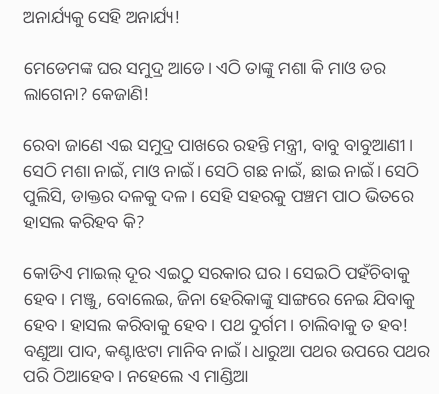ଅନାର୍ଯ୍ୟକୁ ସେହି ଅନାର୍ଯ୍ୟ!

ମେଡେମଙ୍କ ଘର ସମୁଦ୍ର ଆଡେ। ଏଠି ତାଙ୍କୁ ମଶା କି ମାଓ ଡର ଲାଗେନା? କେଜାଣି!

ରେବା ଜାଣେ ଏଇ ସମୁଦ୍ର ପାଖରେ ରହନ୍ତି ମନ୍ତ୍ରୀ, ବାବୁ ବାବୁଆଣୀ। ସେଠି ମଶା ନାଇଁ, ମାଓ ନାଇଁ। ସେଠି ଗଛ ନାଇଁ, ଛାଇ ନାଇଁ। ସେଠି ପୁଲିସି, ଡାକ୍ତର ଦଳକୁ ଦଳ। ସେହି ସହରକୁ ପଞ୍ଚମ ପାଠ ଭିତରେ ହାସଲ କରିହବ କି?

କୋଡିଏ ମାଇଲ୍ ଦୂର ଏଇଠୁ ସରକାର ଘର। ସେଇଠି ପହଁଚିବାକୁ ହେବ। ମଞ୍ଜୁ, ବୋଲେଇ, ଜିନା ହେରିକାଙ୍କୁ ସାଙ୍ଗରେ ନେଇ ଯିବାକୁ ହେବ। ହାସଲ କରିବାକୁ ହେବ। ପଥ ଦୁର୍ଗମ। ଚାଲିବାକୁ ତ ହବ! ବଣୁଆ ପାଦ, କଣ୍ଟାଝଟା ମାନିବ ନାଇଁ। ଧାରୁଆ ପଥର ଉପରେ ପଥର ପରି ଠିଆହେବ। ନହେଲେ ଏ ମାଣ୍ଡିଆ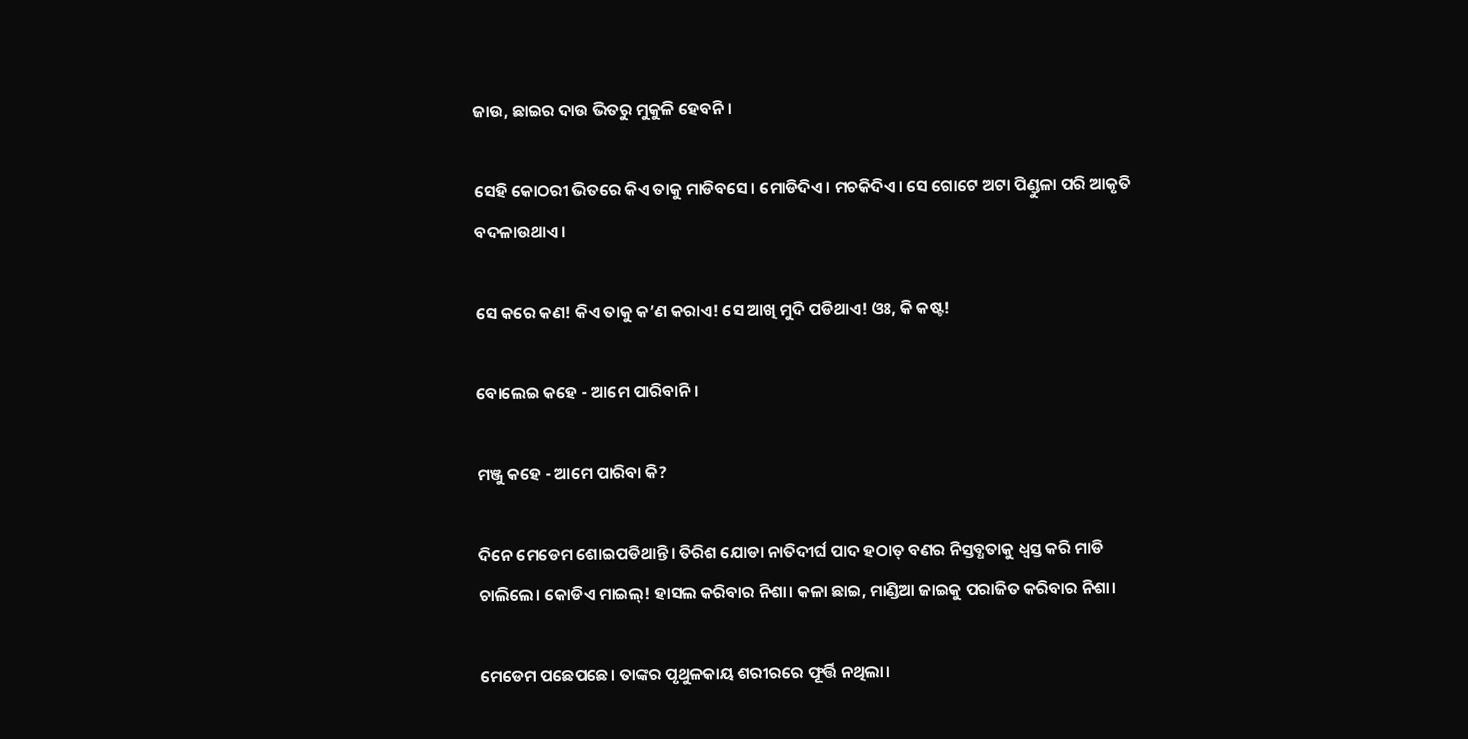ଜାଉ, ଛାଇର ଦାଉ ଭିତରୁ ମୁକୁଳି ହେବନି।

ସେହି କୋଠରୀ ଭିତରେ କିଏ ତାକୁ ମାଡିବସେ। ମୋଡିଦିଏ। ମଚକିଦିଏ। ସେ ଗୋଟେ ଅଟା ପିଣ୍ଡୁଳା ପରି ଆକୃତି ବଦଳାଉଥାଏ।

ସେ କରେ କଣ! କିଏ ତାକୁ କ’ଣ କରାଏ! ସେ ଆଖି ମୁଦି ପଡିଥାଏ! ଓଃ, କି କଷ୍ଟ!

ବୋଲେଇ କହେ - ଆମେ ପାରିବାନି।

ମଞ୍ଜୁ କହେ - ଆମେ ପାରିବା କି?

ଦିନେ ମେଡେମ ଶୋଇପଡିଥାନ୍ତି। ତିରିଶ ଯୋଡା ନାତିଦୀର୍ଘ ପାଦ ହଠାତ୍ ବଣର ନିସ୍ତବ୍ଧତାକୁ ଧ୍ଵସ୍ତ କରି ମାଡି ଚାଲିଲେ। କୋଡିଏ ମାଇଲ୍! ହାସଲ କରିବାର ନିଶା। କଳା ଛାଇ, ମାଣ୍ଡିଆ ଜାଇକୁ ପରାଜିତ କରିବାର ନିଶା।

ମେଡେମ ପଛେପଛେ। ତାଙ୍କର ପୃଥୁଳକାୟ ଶରୀରରେ ଫୂର୍ତ୍ତି ନଥିଲା।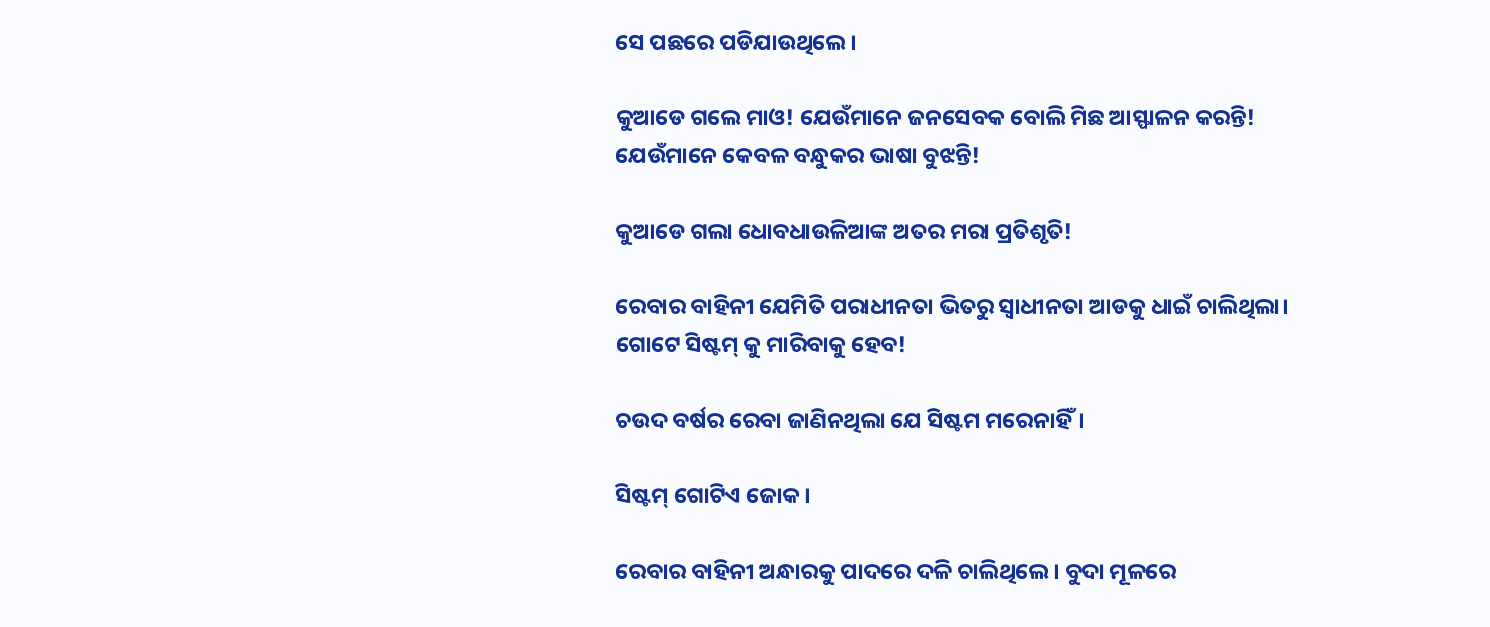ସେ ପଛରେ ପଡିଯାଉଥିଲେ।

କୁଆଡେ ଗଲେ ମାଓ! ଯେଉଁମାନେ ଜନସେବକ ବୋଲି ମିଛ ଆସ୍ଫାଳନ କରନ୍ତି! ଯେଉଁମାନେ କେବଳ ବନ୍ଧୁକର ଭାଷା ବୁଝନ୍ତି!

କୁଆଡେ ଗଲା ଧୋବଧାଉଳିଆଙ୍କ ଅତର ମରା ପ୍ରତିଶୃତି!

ରେବାର ବାହିନୀ ଯେମିତି ପରାଧୀନତା ଭିତରୁ ସ୍ଵାଧୀନତା ଆଡକୁ ଧାଇଁ ଚାଲିଥିଲା। ଗୋଟେ ସିଷ୍ଟମ୍ କୁ ମାରିବାକୁ ହେବ!

ଚଉଦ ବର୍ଷର ରେବା ଜାଣିନଥିଲା ଯେ ସିଷ୍ଟମ ମରେନାହିଁ।

ସିଷ୍ଟମ୍ ଗୋଟିଏ ଜୋକ।

ରେବାର ବାହିନୀ ଅନ୍ଧାରକୁ ପାଦରେ ଦଳି ଚାଲିଥିଲେ। ବୁଦା ମୂଳରେ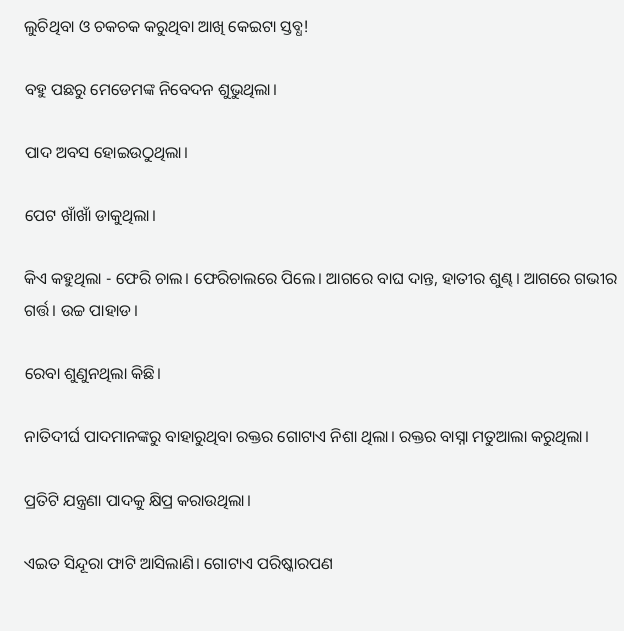ଲୁଚିଥିବା ଓ ଚକଚକ କରୁଥିବା ଆଖି କେଇଟା ସ୍ତବ୍ଧ!

ବହୁ ପଛରୁ ମେଡେମଙ୍କ ନିବେଦନ ଶୁଭୁଥିଲା।

ପାଦ ଅବସ ହୋଇଉଠୁଥିଲା।

ପେଟ ଖାଁଖାଁ ଡାକୁଥିଲା।

କିଏ କହୁଥିଲା - ଫେରି ଚାଲ। ଫେରିଚାଲରେ ପିଲେ। ଆଗରେ ବାଘ ଦାନ୍ତ, ହାତୀର ଶୁଣ୍ଢ। ଆଗରେ ଗଭୀର ଗର୍ତ୍ତ। ଉଚ୍ଚ ପାହାଡ।

ରେବା ଶୁଣୁନଥିଲା କିଛି।

ନାତିଦୀର୍ଘ ପାଦମାନଙ୍କରୁ ବାହାରୁଥିବା ରକ୍ତର ଗୋଟାଏ ନିଶା ଥିଲା। ରକ୍ତର ବାସ୍ନା ମତୁଆଲା କରୁଥିଲା।

ପ୍ରତିଟି ଯନ୍ତ୍ରଣା ପାଦକୁ କ୍ଷିପ୍ର କରାଉଥିଲା।

ଏଇତ ସିନ୍ଦୂରା ଫାଟି ଆସିଲାଣି। ଗୋଟାଏ ପରିଷ୍କାରପଣ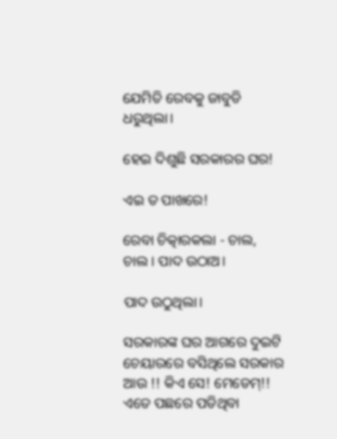ଯେମିତି ରେବକୁ ଜାବୁଡି ଧରୁଥିଲା।

ହେଇ ଦିଶୁଛି ସରକାରର ଘର!

ଏଇ ତ ପାଖରେ!

ରେବା ଚିତ୍କାରକଲା - ଚାଲ, ଚାଲ। ପାଦ ଉଠାଅ।

ପାଦ ଉଠୁଥିଲା।

ସରକାରଙ୍କ ଘର ଆଗରେ ଦୁଇଟି ଚେୟାରରେ ବସିଥିଲେ ସରକାର ଆଉ !! କିଏ ସେ! ମେଡେମ୍!! ଏତେ ପଛରେ ପଡିଥିବା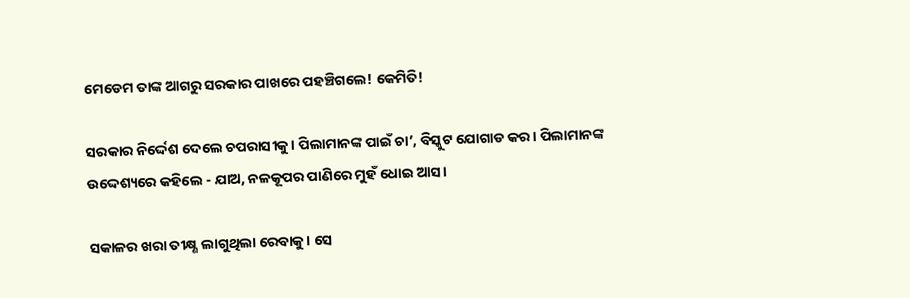ମେଡେମ ତାଙ୍କ ଆଗରୁ ସରକାର ପାଖରେ ପହଞ୍ଚିଗଲେ! କେମିତି!

ସରକାର ନିର୍ଦ୍ଦେଶ ଦେଲେ ଚପରାସୀକୁ। ପିଲାମାନଙ୍କ ପାଇଁ ଚା’, ବିସ୍କୁଟ ଯୋଗାଡ କର। ପିଲାମାନଙ୍କ ଉଦ୍ଦେଶ୍ୟରେ କହିଲେ - ଯାଅ, ନଳକୂପର ପାଣିରେ ମୁହଁ ଧୋଇ ଆସ।

ସକାଳର ଖରା ତୀକ୍ଷ୍ଣ ଲାଗୁଥିଲା ରେବାକୁ। ସେ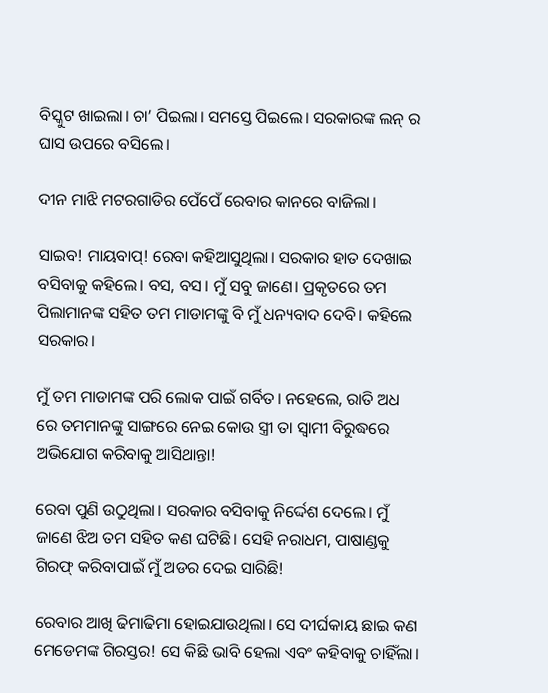ବିସ୍କୁଟ ଖାଇଲା। ଚା’ ପିଇଲା। ସମସ୍ତେ ପିଇଲେ। ସରକାରଙ୍କ ଲନ୍ ର ଘାସ ଉପରେ ବସିଲେ।

ଦୀନ ମାଝି ମଟରଗାଡିର ପେଁପେଁ ରେବାର କାନରେ ବାଜିଲା।

ସାଇବ! ମାୟବାପ୍! ରେବା କହିଆସୁଥିଲା। ସରକାର ହାତ ଦେଖାଇ ବସିବାକୁ କହିଲେ। ବସ, ବସ। ମୁଁ ସବୁ ଜାଣେ। ପ୍ରକୃତରେ ତମ ପିଲାମାନଙ୍କ ସହିତ ତମ ମାଡାମଙ୍କୁ ବି ମୁଁ ଧନ୍ୟବାଦ ଦେବି। କହିଲେ ସରକାର।

ମୁଁ ତମ ମାଡାମଙ୍କ ପରି ଲୋକ ପାଇଁ ଗର୍ବିତ। ନହେଲେ, ରାତି ଅଧ ରେ ତମମାନଙ୍କୁ ସାଙ୍ଗରେ ନେଇ କୋଉ ସ୍ତ୍ରୀ ତା ସ୍ବାମୀ ବିରୁଦ୍ଧରେ ଅଭିଯୋଗ କରିବାକୁ ଆସିଥାନ୍ତା!

ରେବା ପୁଣି ଉଠୁଥିଲା। ସରକାର ବସିବାକୁ ନିର୍ଦ୍ଦେଶ ଦେଲେ। ମୁଁ ଜାଣେ ଝିଅ ତମ ସହିତ କଣ ଘଟିଛି। ସେହି ନରାଧମ, ପାଷାଣ୍ଡକୁ ଗିରଫ୍ କରିବାପାଇଁ ମୁଁ ଅଡର ଦେଇ ସାରିଛି!

ରେବାର ଆଖି ଢିମାଢିମା ହୋଇଯାଉଥିଲା। ସେ ଦୀର୍ଘକାୟ ଛାଇ କଣ ମେଡେମଙ୍କ ଗିରସ୍ତର! ସେ କିଛି ଭାବି ହେଲା ଏବଂ କହିବାକୁ ଚାହିଁଲା।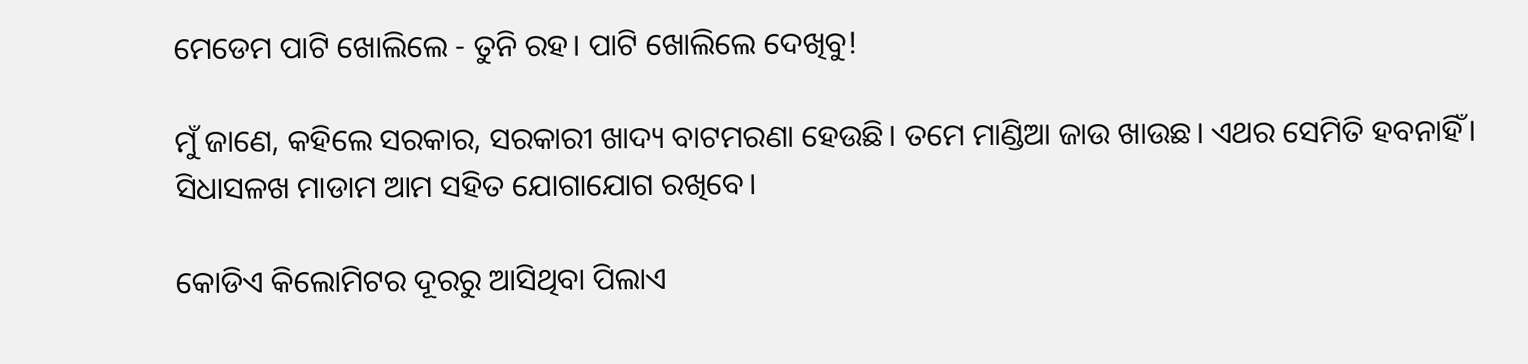ମେଡେମ ପାଟି ଖୋଲିଲେ - ତୁନି ରହ। ପାଟି ଖୋଲିଲେ ଦେଖିବୁ!

ମୁଁ ଜାଣେ, କହିଲେ ସରକାର, ସରକାରୀ ଖାଦ୍ୟ ବାଟମରଣା ହେଉଛି। ତମେ ମାଣ୍ଡିଆ ଜାଉ ଖାଉଛ। ଏଥର ସେମିତି ହବନାହିଁ। ସିଧାସଳଖ ମାଡାମ ଆମ ସହିତ ଯୋଗାଯୋଗ ରଖିବେ।

କୋଡିଏ କିଲୋମିଟର ଦୂରରୁ ଆସିଥିବା ପିଲାଏ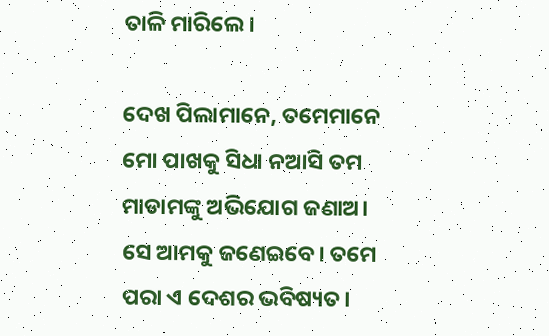ତାଳି ମାରିଲେ।

ଦେଖ ପିଲାମାନେ, ତମେମାନେ ମୋ ପାଖକୁ ସିଧା ନଆସି ତମ ମାଡାମଙ୍କୁ ଅଭିଯୋଗ ଜଣାଅ। ସେ ଆମକୁ ଜଣେଇବେ। ତମେ ପରା ଏ ଦେଶର ଭବିଷ୍ୟତ।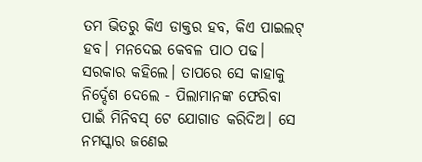ତମ ଭିତରୁ କିଏ ଡାକ୍ତର ହବ, କିଏ ପାଇଲଟ୍ ହବ। ମନଦେଇ କେବଳ ପାଠ ପଢ। ସରକାର କହିଲେ। ତାପରେ ସେ କାହାକୁ ନିର୍ଦ୍ଦେଶ ଦେଲେ - ପିଲାମାନଙ୍କ ଫେରିବା ପାଇଁ ମିନିବସ୍ ଟେ ଯୋଗାଡ କରିଦିଅ। ସେ ନମସ୍କାର ଜଣେଇ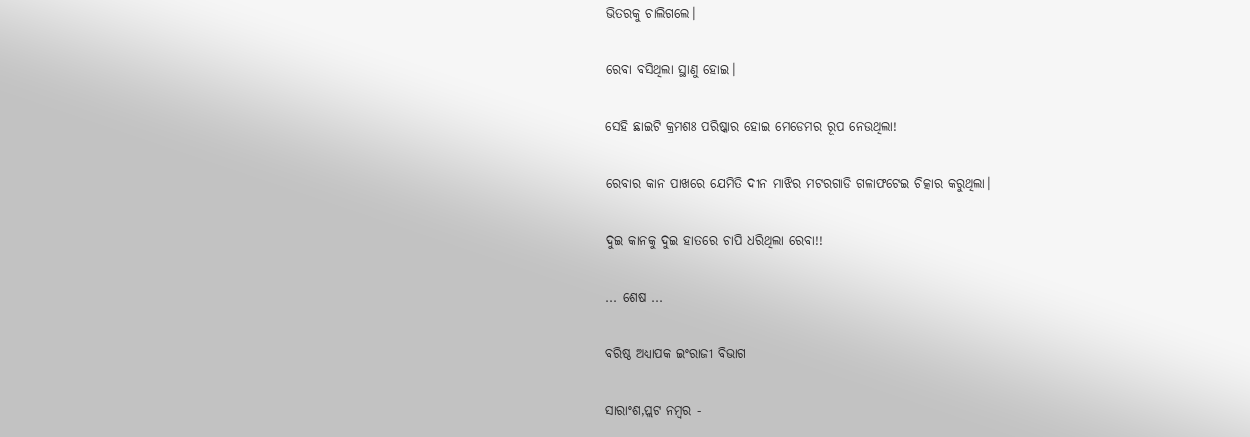ଭିତରକୁ ଚାଲିଗଲେ।

ରେବା ବସିଥିଲା ସ୍ଥାଣୁ ହୋଇ।

ସେହି ଛାଇଟି କ୍ରମଶଃ ପରିଷ୍କାର ହୋଇ ମେଡେମର ରୂପ ନେଉଥିଲା!

ରେବାର କାନ ପାଖରେ ଯେମିତି ଦୀନ ମାଝିର ମଟରଗାଡି ଗଳାଫଟେଇ ଚିତ୍କାର କରୁଥିଲା।

ଦୁଇ କାନକୁ ଦୁଇ ହାତରେ ଚାପି ଧରିଥିଲା ରେବା!!

... ଶେଷ ...

ବରିଷ୍ଠ ଅଧ୍ୟାପକ ଇଂରାଜୀ ବିଭାଗ

ସାରାଂଶ,ପ୍ଲଟ ନମ୍ବର -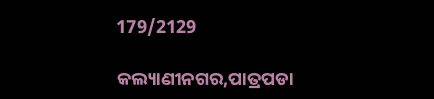179/2129

କଲ୍ୟାଣୀନଗର,ପାତ୍ରପଡା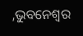,ଭୁବନେଶ୍ବର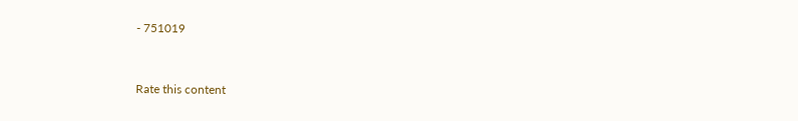- 751019


Rate this content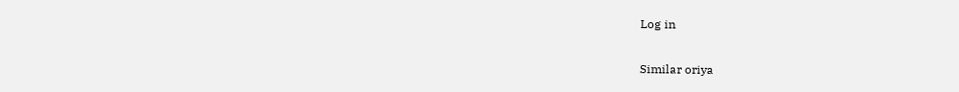Log in

Similar oriya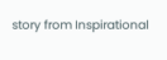story from Inspirational